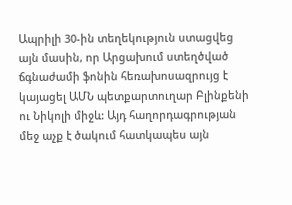Ապրիլի 30-ին տեղեկություն ստացվեց այն մասին, որ Արցախում ստեղծված ճգնաժամի ֆոնին հեռախոսազրույց է կայացել ԱՄՆ պետքարտուղար Բլինքենի ու Նիկոլի միջև: Այդ հաղորդագրության մեջ աչք է ծակում հատկապես այն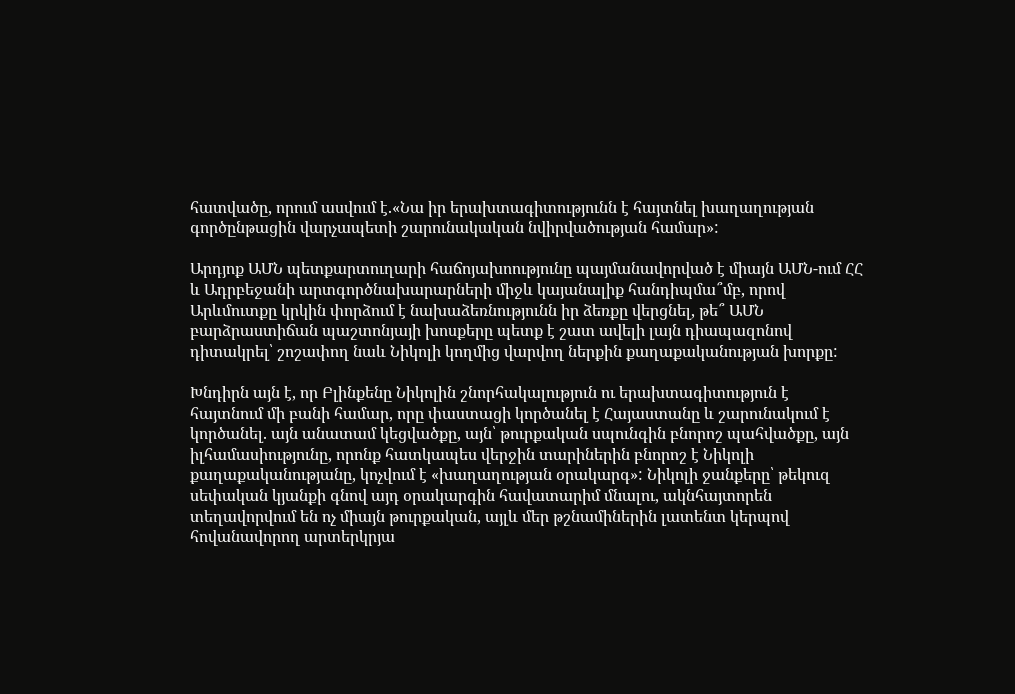հատվածը, որում ասվում է.«Նա իր երախտագիտությունն է հայտնել խաղաղության գործընթացին վարչապետի շարունակական նվիրվածության համար»:

Արդյոք ԱՄՆ պետքարտուղարի հաճոյախոությունը պայմանավորված է միայն ԱՄՆ-ում ՀՀ և Ադրբեջանի արտգործնախարարների միջև կայանալիք հանդիպմա՞մբ, որով Արևմուտքը կրկին փորձում է նախաձեռնությունն իր ձեռքը վերցնել, թե՞ ԱՄՆ բարձրաստիճան պաշտոնյայի խոսքերը պետք է շատ ավելի լայն դիապազոնով դիտակրել՝ շոշափող նաև Նիկոլի կողմից վարվող ներքին քաղաքականության խորքը:

Խնդիրն այն է, որ Բլինքենը Նիկոլին շնորհակալություն ու երախտագիտություն է հայտնում մի բանի համար, որը փաստացի կործանել է Հայաստանը և շարունակում է կործանել. այն անատամ կեցվածքը, այն՝ թուրքական սպունգին բնորոշ պահվածքը, այն իլհամասիությունը, որոնք հատկապես վերջին տարիներին բնորոշ է Նիկոլի քաղաքականությանը, կոչվում է «խաղաղության օրակարգ»: Նիկոլի ջանքերը՝ թեկուզ սեփական կյանքի գնով այդ օրակարգին հավատարիմ մնալու, ակնհայտորեն տեղավորվում են ոչ միայն թուրքական, այլև մեր թշնամիներին լատենտ կերպով հովանավորող արտերկրյա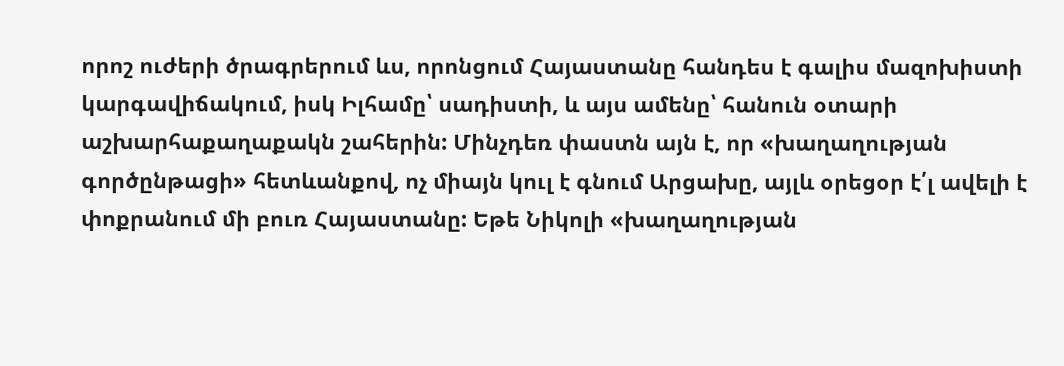որոշ ուժերի ծրագրերում ևս, որոնցում Հայաստանը հանդես է գալիս մազոխիստի կարգավիճակում, իսկ Իլհամը՝ սադիստի, և այս ամենը՝ հանուն օտարի աշխարհաքաղաքակն շահերին: Մինչդեռ փաստն այն է, որ «խաղաղության գործընթացի» հետևանքով, ոչ միայն կուլ է գնում Արցախը, այլև օրեցօր է՛լ ավելի է փոքրանում մի բուռ Հայաստանը: Եթե Նիկոլի «խաղաղության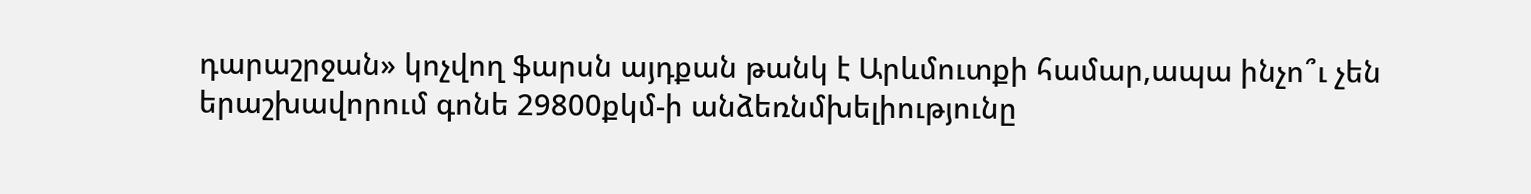դարաշրջան» կոչվող ֆարսն այդքան թանկ է Արևմուտքի համար,ապա ինչո՞ւ չեն երաշխավորում գոնե 29800քկմ-ի անձեռնմխելիությունը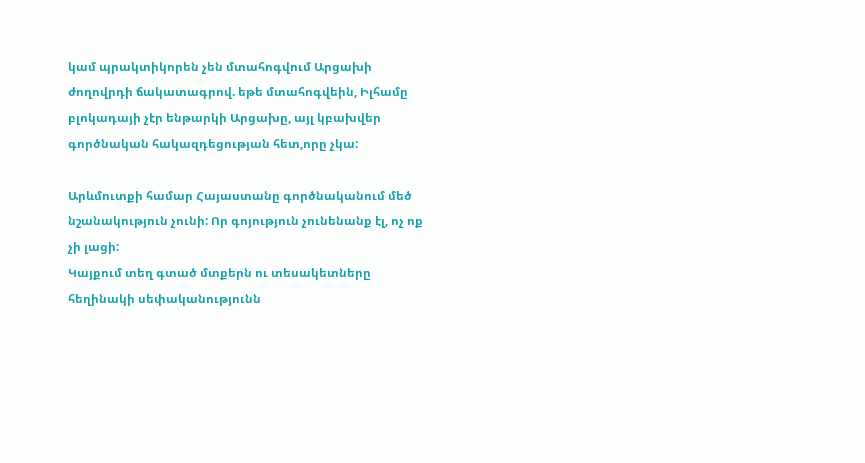կամ պրակտիկորեն չեն մտահոգվում Արցախի ժողովրդի ճակատագրով. եթե մտահոգվեին, Իլհամը բլոկադայի չէր ենթարկի Արցախը, այլ կբախվեր գործնական հակազդեցության հետ,որը չկա:

Արևմուտքի համար Հայաստանը գործնականում մեծ նշանակություն չունի: Որ գոյություն չունենանք էլ, ոչ ոք չի լացի:
Կայքում տեղ գտած մտքերն ու տեսակետները հեղինակի սեփականությունն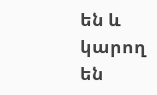են և կարող են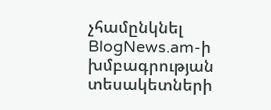չհամընկնել BlogNews.am-ի խմբագրության տեսակետների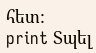հետ:
print Տպել